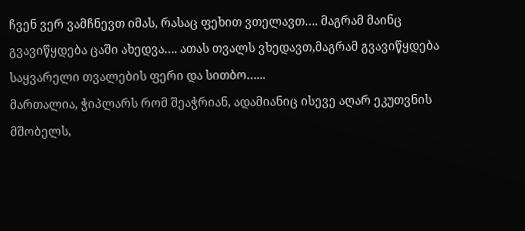ჩვენ ვერ ვამჩნევთ იმას, რასაც ფეხით ვთელავთ…. მაგრამ მაინც გვავიწყდება ცაში ახედვა…. ათას თვალს ვხედავთ,მაგრამ გვავიწყდება საყვარელი თვალების ფერი და სითბო…...
მართალია, ჭიპლარს რომ შეაჭრიან, ადამიანიც ისევე აღარ ეკუთვნის მშობელს,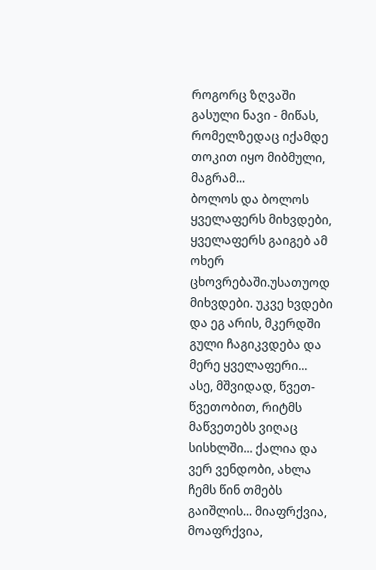როგორც ზღვაში გასული ნავი - მიწას, რომელზედაც იქამდე თოკით იყო მიბმული, მაგრამ...
ბოლოს და ბოლოს ყველაფერს მიხვდები, ყველაფერს გაიგებ ამ ოხერ ცხოვრებაში.უსათუოდ მიხვდები. უკვე ხვდები და ეგ არის, მკერდში გული ჩაგიკვდება და მერე ყველაფერი...
ასე, მშვიდად, წვეთ-წვეთობით, რიტმს მაწვეთებს ვიღაც სისხლში... ქალია და ვერ ვენდობი, ახლა ჩემს წინ თმებს გაიშლის... მიაფრქვია, მოაფრქვია,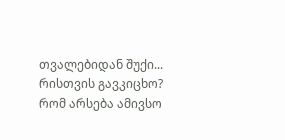თვალებიდან შუქი...
რისთვის გავკიცხო? რომ არსება ამივსო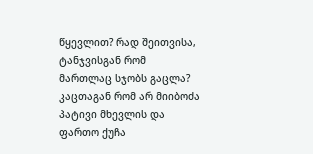წყევლით? რად შეითვისა, ტანჯვისგან რომ მართლაც სჯობს გაცლა? კაცთაგან რომ არ მიიბოძა პატივი მხევლის და ფართო ქუჩა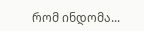რომ ინდომა...